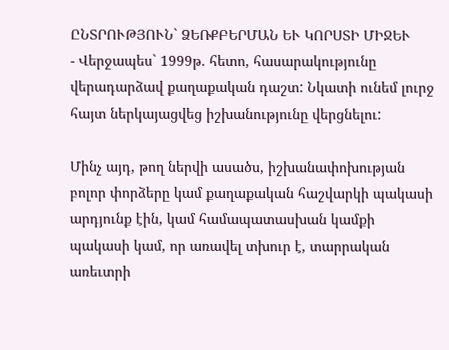ԸՆՏՐՈՒԹՅՈՒՆ` ՁԵՌՔԲԵՐՄԱՆ ԵՒ ԿՈՐՍՏԻ ՄԻՋԵՒ
- Վերջապես` 1999թ. հետո, հասարակությունը վերադարձավ քաղաքական դաշտ: Նկատի ունեմ լուրջ հայտ ներկայացվեց իշխանությունը վերցնելու:

Մինչ այդ, թող ներվի ասածս, իշխանափոխության բոլոր փորձերը կամ քաղաքական հաշվարկի պակասի արդյունք էին, կամ համապատասխան կամքի պակասի կամ, որ առավել տխուր է, տարրական առեւտրի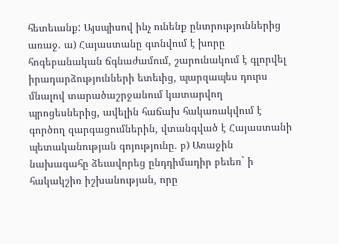հետեւանք: Այսպիսով ինչ ունենք ընտրություններից առաջ. ա) Հայաստանը գտնվում է խորը հոգեբանական ճգնաժամում, շարունակում է գլորվել իրադարձությունների ետեւից, պարզապես դուրս մնալով տարածաշրջանում կատարվող պրոցեսներից, ավելին հաճախ հակառակվում է գործող զարգացումներին, վտանգված է Հայաստանի պետականության գոյությունը. բ) Առաջին նախագահը ձեւավորեց ընդդիմադիր բեւեռ` ի հակակշիռ իշխանության, որը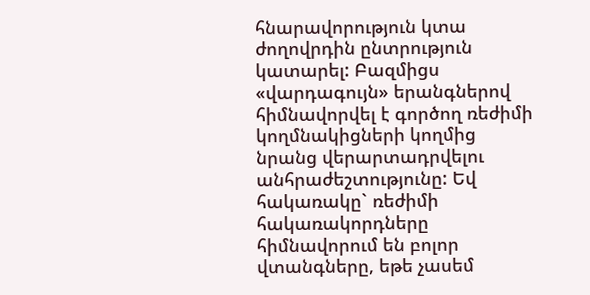հնարավորություն կտա ժողովրդին ընտրություն կատարել: Բազմիցս «վարդագույն» երանգներով հիմնավորվել է գործող ռեժիմի կողմնակիցների կողմից նրանց վերարտադրվելու անհրաժեշտությունը: Եվ հակառակը` ռեժիմի հակառակորդները հիմնավորում են բոլոր վտանգները, եթե չասեմ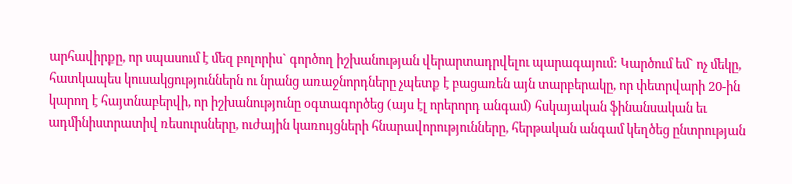արհավիրքը, որ սպասում է մեզ բոլորիս` գործող իշխանության վերարտադրվելու պարագայում: Կարծում եմ` ոչ մեկը, հատկապես կուսակցություններն ու նրանց առաջնորդները չպետք է բացառեն այն տարբերակը, որ փետրվարի 20-ին կարող է հայտնաբերվի, որ իշխանությունը օգտագործեց (այս էլ որերորդ անգամ) հսկայական ֆինանսական եւ ադմինիստրատիվ ռեսուրսները, ուժային կառույցների հնարավորությունները, հերթական անգամ կեղծեց ընտրության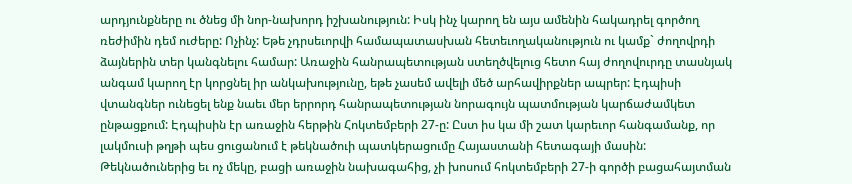արդյունքները ու ծնեց մի նոր-նախորդ իշխանություն: Իսկ ինչ կարող են այս ամենին հակադրել գործող ռեժիմին դեմ ուժերը: Ոչինչ: Եթե չդրսեւորվի համապատասխան հետեւողականություն ու կամք` ժողովրդի ձայներին տեր կանգնելու համար: Առաջին հանրապետության ստեղծվելուց հետո հայ ժողովուրդը տասնյակ անգամ կարող էր կորցնել իր անկախությունը, եթե չասեմ ավելի մեծ արհավիրքներ ապրեր: Էդպիսի վտանգներ ունեցել ենք նաեւ մեր երրորդ հանրապետության նորագույն պատմության կարճաժամկետ ընթացքում: Էդպիսին էր առաջին հերթին Հոկտեմբերի 27-ը: Ըստ իս կա մի շատ կարեւոր հանգամանք, որ լակմուսի թղթի պես ցուցանում է թեկնածուի պատկերացումը Հայաստանի հետագայի մասին: Թեկնածուներից եւ ոչ մեկը, բացի առաջին նախագահից, չի խոսում հոկտեմբերի 27-ի գործի բացահայտման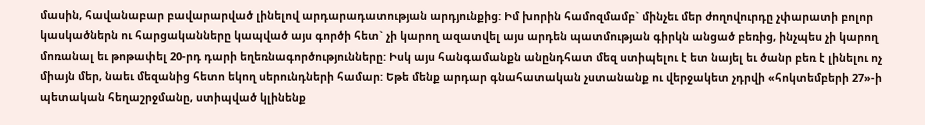մասին, հավանաբար բավարարված լինելով արդարադատության արդյունքից: Իմ խորին համոզմամբ` մինչեւ մեր ժողովուրդը չփարատի բոլոր կասկածներն ու հարցականները կապված այս գործի հետ` չի կարող ազատվել այս արդեն պատմության գիրկն անցած բեռից, ինչպես չի կարող մոռանալ եւ թոթափել 20-րդ դարի եղեռնագործությունները: Իսկ այս հանգամանքն անընդհատ մեզ ստիպելու է ետ նայել եւ ծանր բեռ է լինելու ոչ միայն մեր, նաեւ մեզանից հետո եկող սերունդների համար: Եթե մենք արդար գնահատական չստանանք ու վերջակետ չդրվի «հոկտեմբերի 27»-ի պետական հեղաշրջմանը, ստիպված կլինենք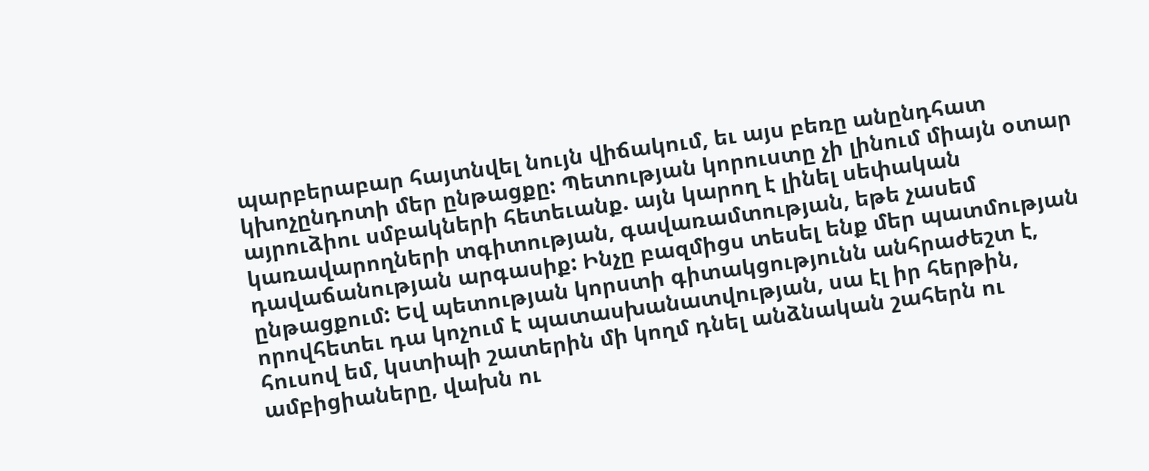պարբերաբար հայտնվել նույն վիճակում, եւ այս բեռը անընդհատ կխոչընդոտի մեր ընթացքը: Պետության կորուստը չի լինում միայն օտար այրուձիու սմբակների հետեւանք. այն կարող է լինել սեփական կառավարողների տգիտության, գավառամտության, եթե չասեմ դավաճանության արգասիք: Ինչը բազմիցս տեսել ենք մեր պատմության ընթացքում: Եվ պետության կորստի գիտակցությունն անհրաժեշտ է, որովհետեւ դա կոչում է պատասխանատվության, սա էլ իր հերթին, հուսով եմ, կստիպի շատերին մի կողմ դնել անձնական շահերն ու ամբիցիաները, վախն ու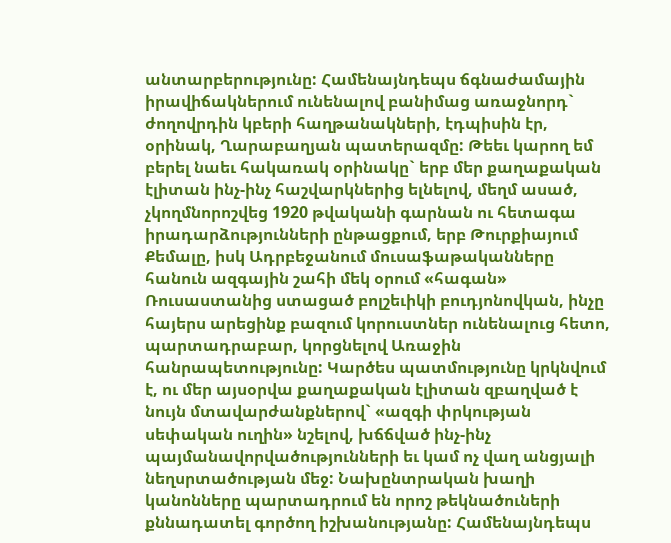անտարբերությունը: Համենայնդեպս ճգնաժամային իրավիճակներում ունենալով բանիմաց առաջնորդ` ժողովրդին կբերի հաղթանակների, էդպիսին էր, օրինակ, Ղարաբաղյան պատերազմը: Թեեւ կարող եմ բերել նաեւ հակառակ օրինակը` երբ մեր քաղաքական էլիտան ինչ-ինչ հաշվարկներից ելնելով, մեղմ ասած, չկողմնորոշվեց 1920 թվականի գարնան ու հետագա իրադարձությունների ընթացքում, երբ Թուրքիայում Քեմալը, իսկ Ադրբեջանում մուսաֆաթականները հանուն ազգային շահի մեկ օրում «հագան» Ռուսաստանից ստացած բոլշեւիկի բուդյոնովկան, ինչը հայերս արեցինք բազում կորուստներ ունենալուց հետո, պարտադրաբար, կորցնելով Առաջին հանրապետությունը: Կարծես պատմությունը կրկնվում է, ու մեր այսօրվա քաղաքական էլիտան զբաղված է նույն մտավարժանքներով` «ազգի փրկության սեփական ուղին» նշելով, խճճված ինչ-ինչ պայմանավորվածությունների եւ կամ ոչ վաղ անցյալի նեղսրտածության մեջ: Նախընտրական խաղի կանոնները պարտադրում են որոշ թեկնածուների քննադատել գործող իշխանությանը: Համենայնդեպս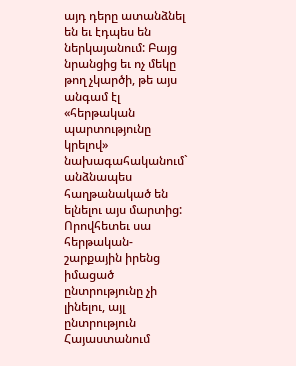այդ դերը ատանձնել են եւ էդպես են ներկայանում: Բայց նրանցից եւ ոչ մեկը թող չկարծի, թե այս անգամ էլ «հերթական պարտությունը կրելով» նախագահականում` անձնապես հաղթանակած են ելնելու այս մարտից: Որովհետեւ սա հերթական-շարքային իրենց իմացած ընտրությունը չի լինելու, այլ ընտրություն Հայաստանում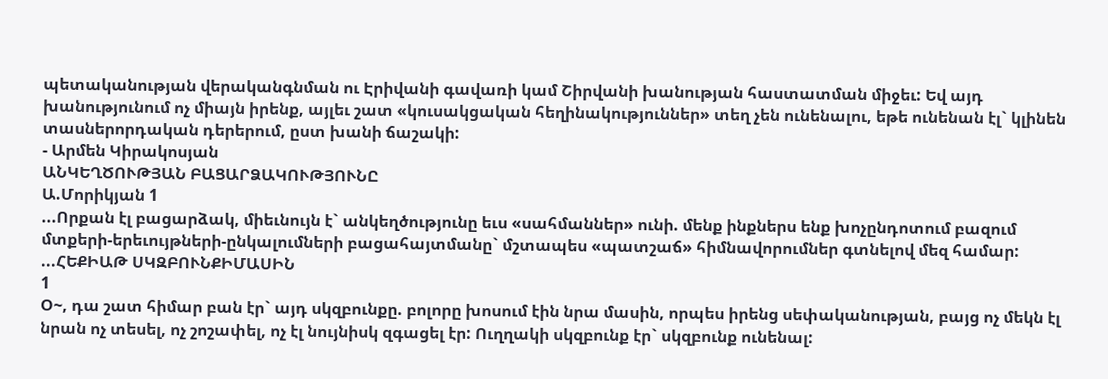պետականության վերականգնման ու Էրիվանի գավառի կամ Շիրվանի խանության հաստատման միջեւ: Եվ այդ խանությունում ոչ միայն իրենք, այլեւ շատ «կուսակցական հեղինակություններ» տեղ չեն ունենալու, եթե ունենան էլ` կլինեն տասներորդական դերերում, ըստ խանի ճաշակի:
- Արմեն Կիրակոսյան
ԱՆԿԵՂԾՈՒԹՅԱՆ ԲԱՑԱՐՁԱԿՈՒԹՅՈՒՆԸ
Ա.Մորիկյան 1
...Որքան էլ բացարձակ, միեւնույն է` անկեղծությունը եւս «սահմաններ» ունի. մենք ինքներս ենք խոչընդոտում բազում մտքերի-երեւույթների-ընկալումների բացահայտմանը` մշտապես «պատշաճ» հիմնավորումներ գտնելով մեզ համար: ...ՀԵՔԻԱԹ ՍԿԶԲՈՒՆՔԻՄԱՍԻՆ
1
Օ~, դա շատ հիմար բան էր` այդ սկզբունքը. բոլորը խոսում էին նրա մասին, որպես իրենց սեփականության, բայց ոչ մեկն էլ նրան ոչ տեսել, ոչ շոշափել, ոչ էլ նույնիսկ զգացել էր: Ուղղակի սկզբունք էր` սկզբունք ունենալ: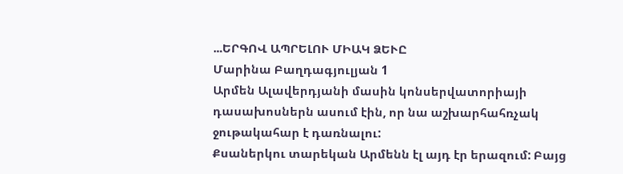...ԵՐԳՈՎ ԱՊՐԵԼՈՒ ՄԻԱԿ ՁԵՒԸ
Մարինա Բաղդագյուլյան 1
Արմեն Ալավերդյանի մասին կոնսերվատորիայի դասախոսներն ասում էին, որ նա աշխարհահռչակ ջութակահար է դառնալու:
Քսաներկու տարեկան Արմենն էլ այդ էր երազում: Բայց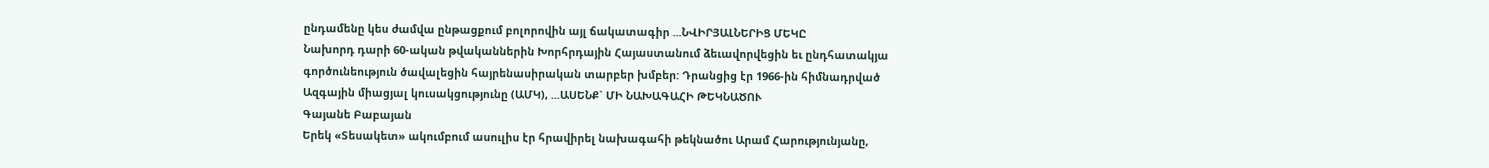ընդամենը կես ժամվա ընթացքում բոլորովին այլ ճակատագիր ...ՆՎԻՐՅԱԼՆԵՐԻՑ ՄԵԿԸ
Նախորդ դարի 60-ական թվականներին Խորհրդային Հայաստանում ձեւավորվեցին եւ ընդհատակյա գործունեություն ծավալեցին հայրենասիրական տարբեր խմբեր: Դրանցից էր 1966-ին հիմնադրված Ազգային միացյալ կուսակցությունը (ԱՄԿ), ...ԱՍԵՆՔ` ՄԻ ՆԱԽԱԳԱՀԻ ԹԵԿՆԱԾՈՒ
Գայանե Բաբայան
Երեկ «Տեսակետ» ակումբում ասուլիս էր հրավիրել նախագահի թեկնածու Արամ Հարությունյանը,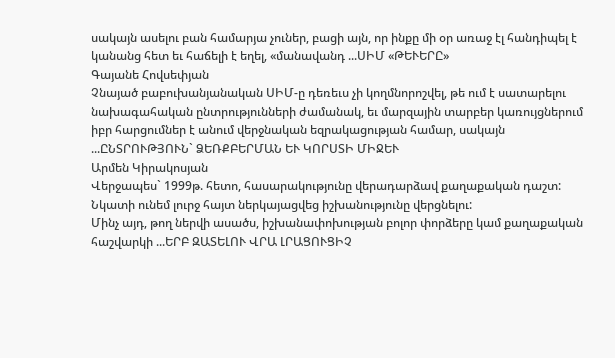սակայն ասելու բան համարյա չուներ, բացի այն, որ ինքը մի օր առաջ էլ հանդիպել է կանանց հետ եւ հաճելի է եղել, «մանավանդ ...ՍԻՄ «ԹԵՒԵՐԸ»
Գայանե Հովսեփյան
Չնայած բաբուխանյանական ՍԻՄ-ը դեռեւս չի կողմնորոշվել, թե ում է սատարելու նախագահական ընտրությունների ժամանակ, եւ մարզային տարբեր կառույցներում իբր հարցումներ է անում վերջնական եզրակացության համար, սակայն ...ԸՆՏՐՈՒԹՅՈՒՆ` ՁԵՌՔԲԵՐՄԱՆ ԵՒ ԿՈՐՍՏԻ ՄԻՋԵՒ
Արմեն Կիրակոսյան
Վերջապես` 1999թ. հետո, հասարակությունը վերադարձավ քաղաքական դաշտ: Նկատի ունեմ լուրջ հայտ ներկայացվեց իշխանությունը վերցնելու:
Մինչ այդ, թող ներվի ասածս, իշխանափոխության բոլոր փորձերը կամ քաղաքական հաշվարկի ...ԵՐԲ ԶԱՏԵԼՈՒ ՎՐԱ ԼՐԱՑՈՒՑԻՉ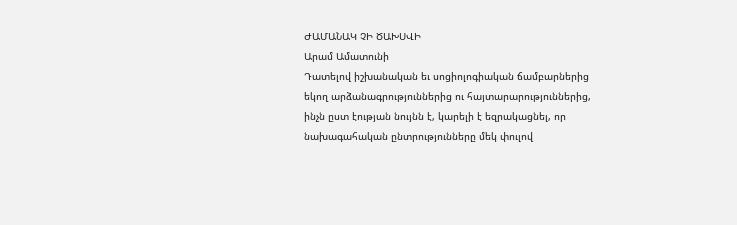ԺԱՄԱՆԱԿ ՉԻ ԾԱԽՍՎԻ
Արամ Ամատունի
Դատելով իշխանական եւ սոցիոլոգիական ճամբարներից եկող արձանագրություններից ու հայտարարություններից, ինչն ըստ էության նույնն է, կարելի է եզրակացնել, որ նախագահական ընտրությունները մեկ փուլով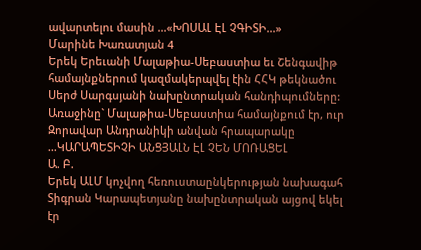ավարտելու մասին ...«ԽՈՍԱԼ ԷԼ ՉԳԻՏԻ...»
Մարինե Խառատյան 4
Երեկ Երեւանի Մալաթիա-Սեբաստիա եւ Շենգավիթ համայնքներում կազմակերպվել էին ՀՀԿ թեկնածու Սերժ Սարգսյանի նախընտրական հանդիպումները:
Առաջինը` Մալաթիա-Սեբաստիա համայնքում էր, ուր Զորավար Անդրանիկի անվան հրապարակը ...ԿԱՐԱՊԵՏԻՉԻ ԱՆՑՅԱԼՆ ԷԼ ՉԵՆ ՄՈՌԱՑԵԼ
Ա. Բ.
Երեկ ԱԼՄ կոչվող հեռուստաընկերության նախագահ Տիգրան Կարապետյանը նախընտրական այցով եկել էր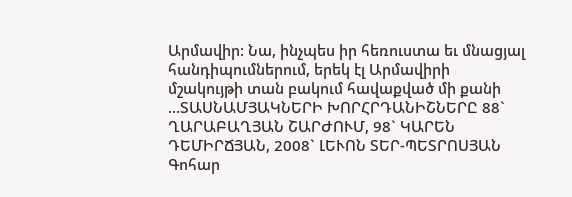Արմավիր: Նա, ինչպես իր հեռուստա եւ մնացյալ հանդիպումներում, երեկ էլ Արմավիրի մշակույթի տան բակում հավաքված մի քանի ...ՏԱՍՆԱՄՅԱԿՆԵՐԻ ԽՈՐՀՐԴԱՆԻՇՆԵՐԸ 88` ՂԱՐԱԲԱՂՅԱՆ ՇԱՐԺՈՒՄ, 98` ԿԱՐԵՆ ԴԵՄԻՐՃՅԱՆ, 2008` ԼԵՒՈՆ ՏԵՐ-ՊԵՏՐՈՍՅԱՆ
Գոհար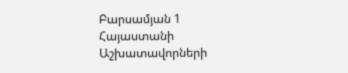Բարսամյան 1
Հայաստանի Աշխատավորների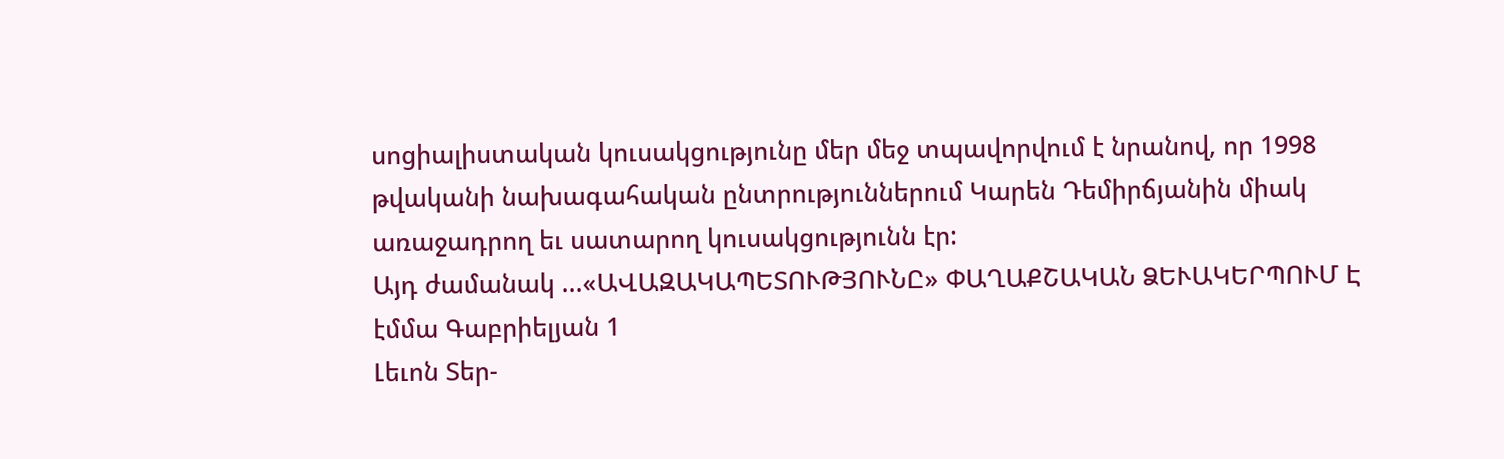սոցիալիստական կուսակցությունը մեր մեջ տպավորվում է նրանով, որ 1998 թվականի նախագահական ընտրություններում Կարեն Դեմիրճյանին միակ առաջադրող եւ սատարող կուսակցությունն էր:
Այդ ժամանակ ...«ԱՎԱԶԱԿԱՊԵՏՈՒԹՅՈՒՆԸ» ՓԱՂԱՔՇԱԿԱՆ ՁԵՒԱԿԵՐՊՈՒՄ Է
էմմա Գաբրիելյան 1
Լեւոն Տեր-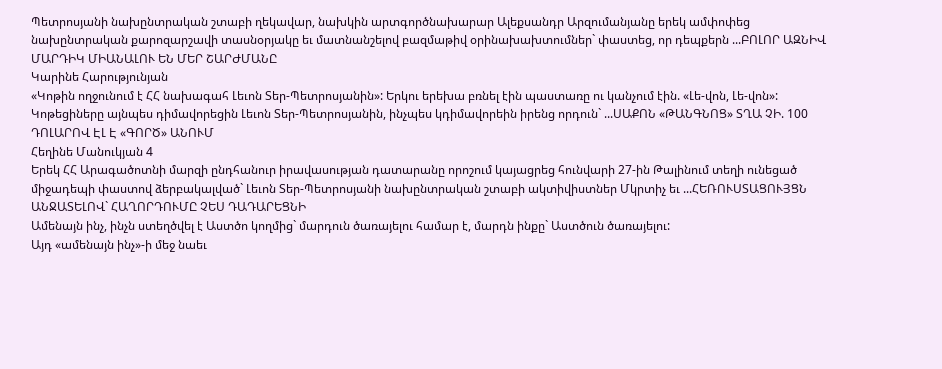Պետրոսյանի նախընտրական շտաբի ղեկավար, նախկին արտգործնախարար Ալեքսանդր Արզումանյանը երեկ ամփոփեց նախընտրական քարոզարշավի տասնօրյակը եւ մատնանշելով բազմաթիվ օրինախախտումներ` փաստեց, որ դեպքերն ...ԲՈԼՈՐ ԱԶՆԻՎ ՄԱՐԴԻԿ ՄԻԱՆԱԼՈՒ ԵՆ ՄԵՐ ՇԱՐԺՄԱՆԸ
Կարինե Հարությունյան
«Կոթին ողջունում է ՀՀ նախագահ Լեւոն Տեր-Պետրոսյանին»: Երկու երեխա բռնել էին պաստառը ու կանչում էին. «Լե-վոն, Լե-վոն»: Կոթեցիները այնպես դիմավորեցին Լեւոն Տեր-Պետրոսյանին, ինչպես կդիմավորեին իրենց որդուն` ...ՍԱՔՈՆ «ԹԱՆԳՆՈՑ» ՏՂԱ ՉԻ. 100 ԴՈԼԱՐՈՎ ԷԼ Է «ԳՈՐԾ» ԱՆՈՒՄ
Հեղինե Մանուկյան 4
Երեկ ՀՀ Արագածոտնի մարզի ընդհանուր իրավասության դատարանը որոշում կայացրեց հունվարի 27-ին Թալինում տեղի ունեցած միջադեպի փաստով ձերբակալված` Լեւոն Տեր-Պետրոսյանի նախընտրական շտաբի ակտիվիստներ Մկրտիչ եւ ...ՀԵՌՈՒՍՏԱՑՈՒՅՑՆ ԱՆՋԱՏԵԼՈՎ` ՀԱՂՈՐԴՈՒՄԸ ՉԵՍ ԴԱԴԱՐԵՑՆԻ
Ամենայն ինչ, ինչն ստեղծվել է Աստծո կողմից` մարդուն ծառայելու համար է, մարդն ինքը` Աստծուն ծառայելու:
Այդ «ամենայն ինչ»-ի մեջ նաեւ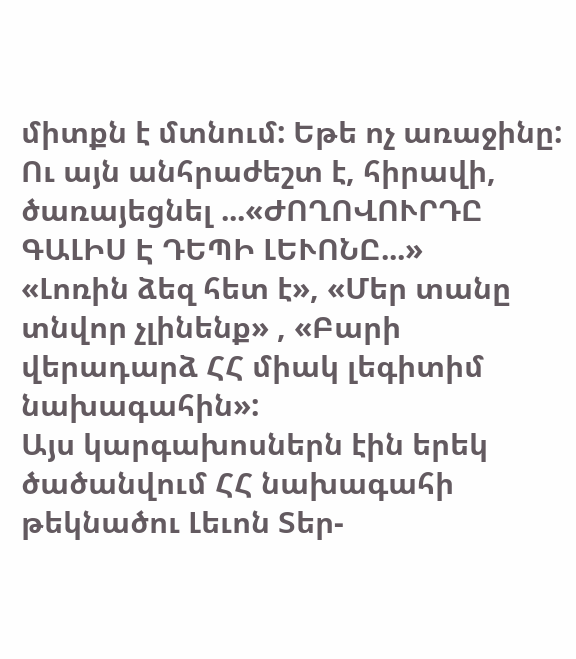միտքն է մտնում: Եթե ոչ առաջինը: Ու այն անհրաժեշտ է, հիրավի, ծառայեցնել ...«ԺՈՂՈՎՈՒՐԴԸ ԳԱԼԻՍ Է ԴԵՊԻ ԼԵՒՈՆԸ...»
«Լոռին ձեզ հետ է», «Մեր տանը տնվոր չլինենք» , «Բարի վերադարձ ՀՀ միակ լեգիտիմ նախագահին»:
Այս կարգախոսներն էին երեկ ծածանվում ՀՀ նախագահի թեկնածու Լեւոն Տեր-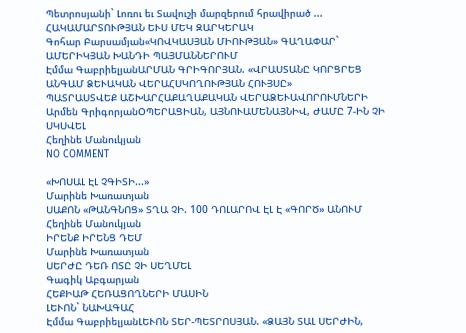Պետրոսյանի` Լոռու եւ Տավուշի մարզերում հրավիրած ...
ՀԱԿԱՄԱՐՏՈՒԹՅԱՆ ԵՒՍ ՄԵԿ ԶԱՐԿԵՐԱԿ
Գոհար Բարսամյան«ԿՈՎԿԱՍՅԱՆ ՄԻՈՒԹՅԱՆ» ԳԱՂԱՓԱՐ` ԱՄԵՐԻԿՅԱՆ ԽԱՆԴԻ ՊԱՅՄԱՆՆԵՐՈՒՄ
Էմմա ԳաբրիելյանԱՐՄԱՆ ԳՐԻԳՈՐՅԱՆ. «ՎՐԱՍՏԱՆԸ ԿՈՐՑՐԵՑ ԱՆԳԱՄ ՁԵՒԱԿԱՆ ՎԵՐԱՀՍԿՈՂՈՒԹՅԱՆ ՀՈՒՅՍԸ»
ՊԱՏՐԱՍՏՎԵՔ ԱՇԽԱՐՀԱՔԱՂԱՔԱԿԱՆ ՎԵՐԱՁԵՒԱՎՈՐՈՒՄՆԵՐԻ
Արմեն ԳրիգորյանՕՊԵՐԱՑԻԱՆ, ԱՅՆՈՒԱՄԵՆԱՅՆԻՎ, ԺԱՄԸ 7-ԻՆ ՉԻ ՍԿՍՎԵԼ
Հեղինե Մանուկյան
NO COMMENT

«ԽՈՍԱԼ ԷԼ ՉԳԻՏԻ...»
Մարինե Խառատյան
ՍԱՔՈՆ «ԹԱՆԳՆՈՑ» ՏՂԱ ՉԻ. 100 ԴՈԼԱՐՈՎ ԷԼ Է «ԳՈՐԾ» ԱՆՈՒՄ
Հեղինե Մանուկյան
ԻՐԵՆՔ ԻՐԵՆՑ ԴԵՄ
Մարինե Խառատյան
ՍԵՐԺԸ ԴԵՌ ՈՏԸ ՉԻ ՍԵՂՄԵԼ
Գագիկ Աբգարյան
ՀԵՔԻԱԹ ՀԵՌԱՑՈՂՆԵՐԻ ՄԱՍԻՆ
ԼԵՒՈՆ` ՆԱԽԱԳԱՀ
Էմմա ԳաբրիելյանԼԵՒՈՆ ՏԵՐ-ՊԵՏՐՈՍՅԱՆ. «ՁԱՅՆ ՏԱԼ ՍԵՐԺԻՆ,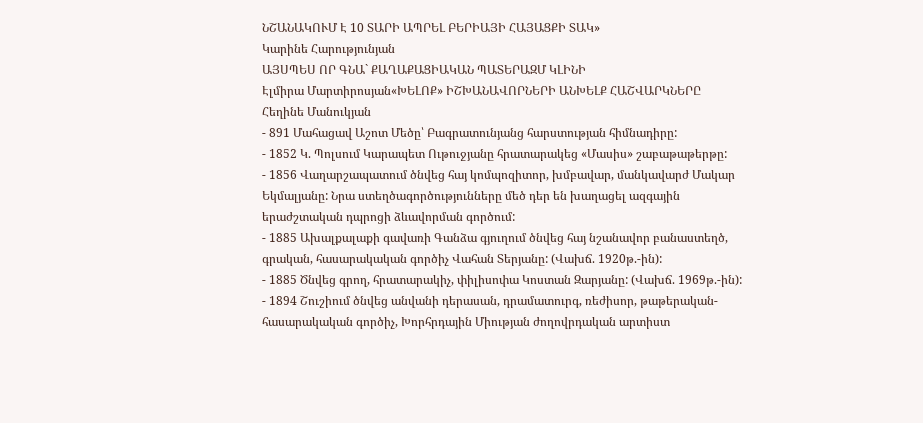ՆՇԱՆԱԿՈՒՄ Է 10 ՏԱՐԻ ԱՊՐԵԼ ԲԵՐԻԱՅԻ ՀԱՅԱՑՔԻ ՏԱԿ»
Կարինե Հարությունյան
ԱՅՍՊԵՍ ՈՐ ԳՆԱ` ՔԱՂԱՔԱՑԻԱԿԱՆ ՊԱՏԵՐԱԶՄ ԿԼԻՆԻ
Էլմիրա Մարտիրոսյան«ԽԵԼՈՔ» ԻՇԽԱՆԱՎՈՐՆԵՐԻ ԱՆԽԵԼՔ ՀԱՇՎԱՐԿՆԵՐԸ
Հեղինե Մանուկյան
- 891 Մահացավ Աշոտ Մեծը՝ Բագրատունյանց հարստության հիմնադիրը:
- 1852 Կ. Պոլսում Կարապետ Ութուջյանը հրատարակեց «Մասիս» շաբաթաթերթը:
- 1856 Վաղարշապատում ծնվեց հայ կոմպոզիտոր, խմբավար, մանկավարժ Մակար Եկմալյանը: Նրա ստեղծագործությունները մեծ դեր են խաղացել ազգային երաժշտական դպրոցի ձևավորման գործում:
- 1885 Ախալքալաքի գավառի Գանձա գյուղում ծնվեց հայ նշանավոր բանաստեղծ, գրական, հասարակական գործիչ Վահան Տերյանը: (Վախճ. 1920թ.-ին):
- 1885 Ծնվեց գրող, հրատարակիչ, փիլիսոփա Կոստան Զարյանը: (Վախճ. 1969թ.-ին):
- 1894 Շուշիում ծնվեց անվանի դերասան, դրամատուրգ, ռեժիսոր, թաթերական-հասարակական գործիչ, Խորհրդային Միության ժողովրդական արտիստ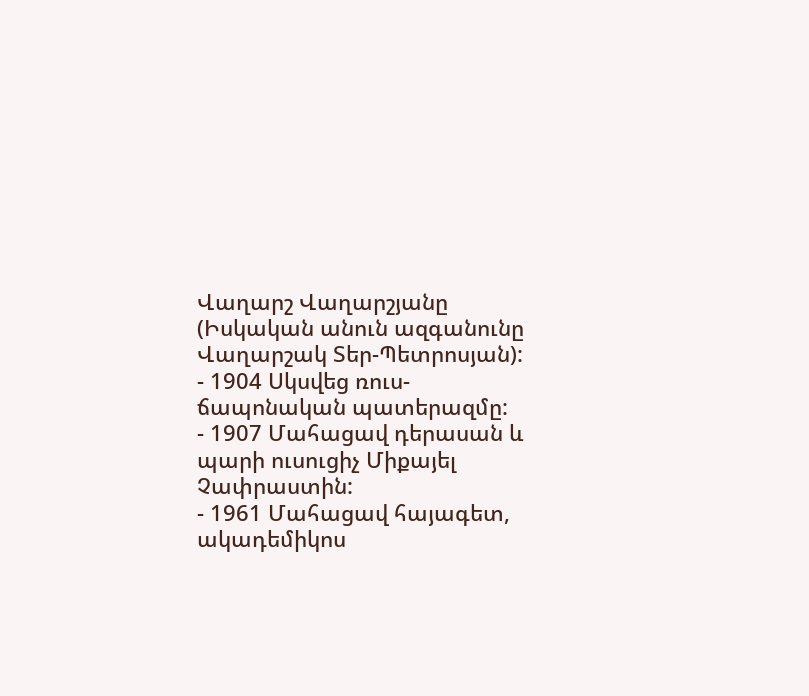Վաղարշ Վաղարշյանը (Իսկական անուն ազգանունը Վաղարշակ Տեր-Պետրոսյան):
- 1904 Սկսվեց ռուս-ճապոնական պատերազմը:
- 1907 Մահացավ դերասան և պարի ուսուցիչ Միքայել Չափրաստին:
- 1961 Մահացավ հայագետ, ակադեմիկոս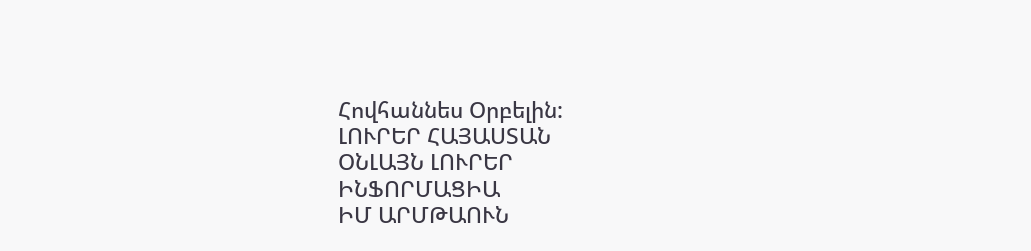Հովհաննես Օրբելին:
ԼՈՒՐԵՐ ՀԱՅԱՍՏԱՆ
ՕՆԼԱՅՆ ԼՈՒՐԵՐ
ԻՆՖՈՐՄԱՑԻԱ
ԻՄ ԱՐՄԹԱՈՒՆ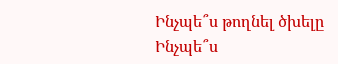Ինչպե՞ս թողնել ծխելը
Ինչպե՞ս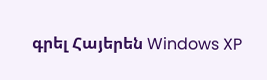գրել Հայերեն Windows XP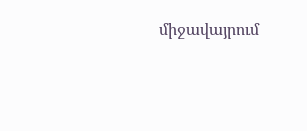միջավայրում